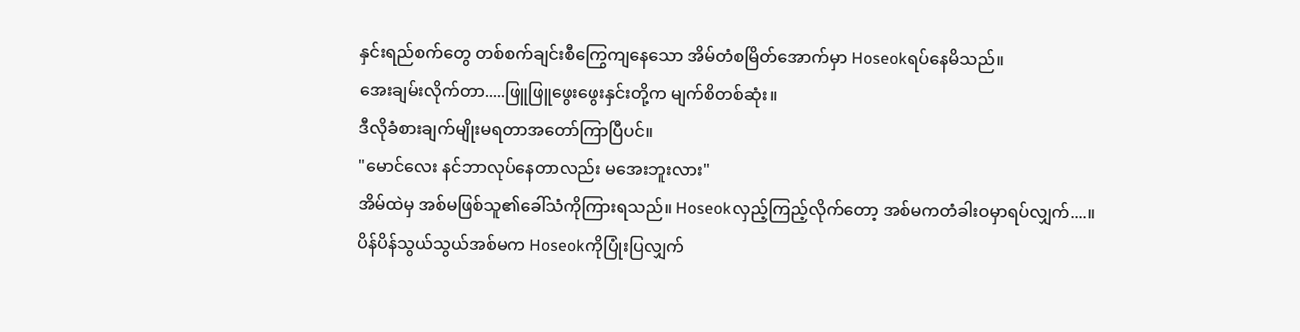နှင်းရည်စက်တွေ တစ်စက်ချင်းစီကြွေကျနေသော အိမ်တံစမြိတ်အောက်မှာ Hoseokရပ်နေမိသည်။
အေးချမ်းလိုက်တာ.....ဖြူဖြူဖွေးဖွေးနှင်းတို့က မျက်စိတစ်ဆုံး။
ဒီလိုခံစားချက်မျိုးမရတာအတော်ကြာပြီပင်။
"မောင်လေး နင်ဘာလုပ်နေတာလည်း မအေးဘူးလား"
အိမ်ထဲမှ အစ်မဖြစ်သူ၏ခေါ်သံကိုကြားရသည်။ Hoseokလှည့်ကြည့်လိုက်တော့ အစ်မကတံခါးဝမှာရပ်လျှက်....။
ပိန်ပိန်သွယ်သွယ်အစ်မက Hoseokကိုပြုံးပြလျှက်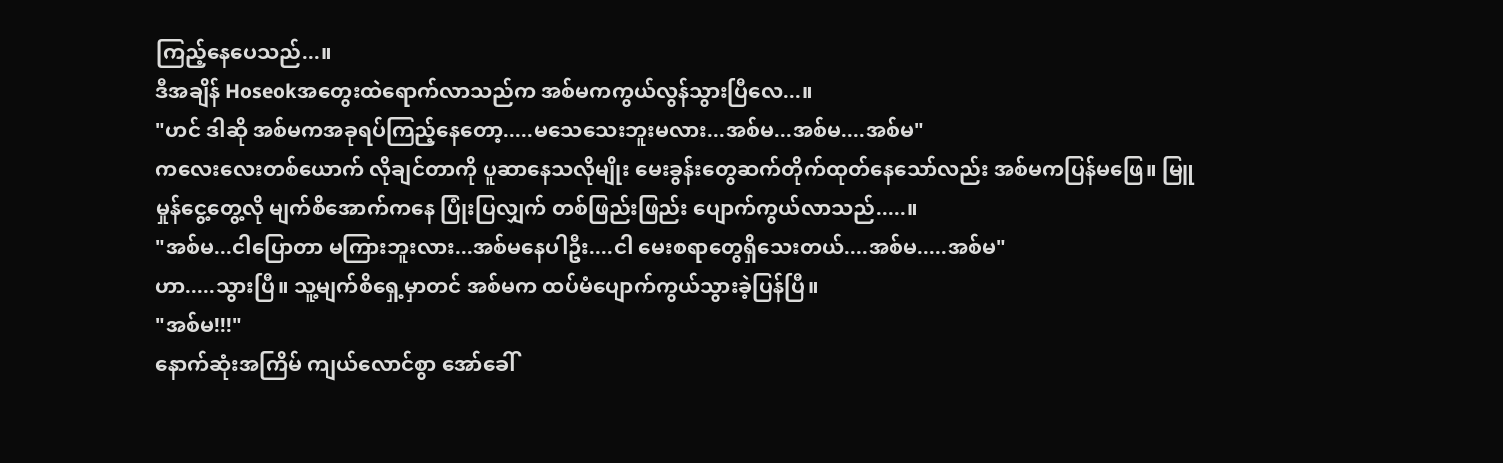ကြည့်နေပေသည်...။
ဒီအချိန် Hoseokအတွေးထဲရောက်လာသည်က အစ်မကကွယ်လွန်သွားပြီလေ...။
"ဟင် ဒါဆို အစ်မကအခုရပ်ကြည့်နေတော့.....မသေသေးဘူးမလား...အစ်မ...အစ်မ....အစ်မ"
ကလေးလေးတစ်ယောက် လိုချင်တာကို ပူဆာနေသလိုမျိုး မေးခွန်းတွေဆက်တိုက်ထုတ်နေသော်လည်း အစ်မကပြန်မဖြေ။ မြူမှုန်ငွေ့တွေ့လို မျက်စိအောက်ကနေ ပြုံးပြလျှက် တစ်ဖြည်းဖြည်း ပျောက်ကွယ်လာသည်.....။
"အစ်မ...ငါပြောတာ မကြားဘူးလား...အစ်မနေပါဦး....ငါ မေးစရာတွေရှိသေးတယ်....အစ်မ.....အစ်မ"
ဟာ.....သွားပြီ။ သူ့မျက်စိရှေ့မှာတင် အစ်မက ထပ်မံပျောက်ကွယ်သွားခဲ့ပြန်ပြီ။
"အစ်မ!!!"
နောက်ဆုံးအကြိမ် ကျယ်လောင်စွာ အော်ခေါ်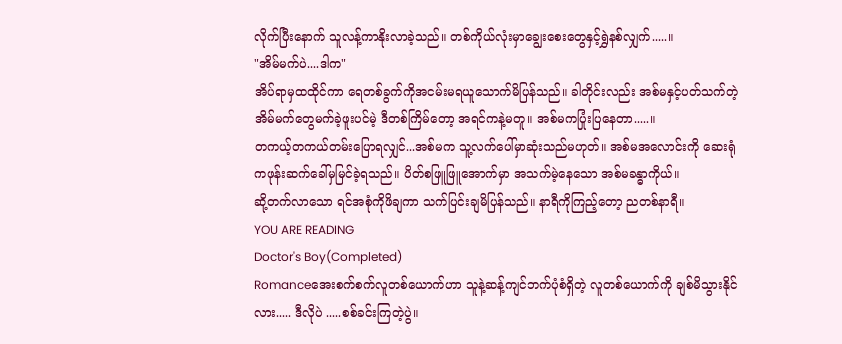လိုက်ပြီးနောက် သူလန့်ကာနိုးလာခဲ့သည်။ တစ်ကိုယ်လုံးမှာချွေးစေးတွေနှင့်ရွှဲနစ်လျှက်.....။
"အိမ်မက်ပဲ....ဒါက"
အိပ်ရာမှထထိုင်ကာ ရေတစ်ခွက်ကိုအငမ်းမရယူသောက်မိပြန်သည်။ ခါတိုင်းလည်း အစ်မနှင့်ပတ်သက်တဲ့အိမ်မက်တွေမက်ခဲ့ဖူးပင်မဲ့ ဒီတစ်ကြိမ်တော့ အရင်ကနဲ့မတူ။ အစ်မကပြုံးပြနေတာ.....။
တကယ့်တကယ်တမ်းပြောရလျှင်...အစ်မက သူ့လက်ပေါ်မှာဆုံးသည်မဟုတ်။ အစ်မအလောင်းကို ဆေးရုံကဖုန်းဆက်ခေါ်မှမြင်ခဲ့ရသည်။ ပိတ်စဖြူဖြူအောက်မှာ အသက်မဲ့နေသော အစ်မခန္ဓာကိုယ်။
ဆို့တက်လာသော ရင်အစုံကိုဖိချကာ သက်ပြင်းချမိပြန်သည်။ နာရီကိုကြည့်တော့ ညတစ်နာရီ။
YOU ARE READING
Doctor's Boy(Completed)
Romanceအေးစက်စက်လူတစ်ယောက်ဟာ သူနဲ့ဆန့်ကျင်ဘက်ပုံစံရှိတဲ့ လူတစ်ယောက်ကို ချစ်မိသွားနိုင်လား..... ဒီလိုပဲ .....စစ်ခင်းကြတဲ့ပွဲ။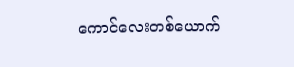ကောင်လေးတစ်ယောက်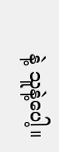နဲ့ သူနဲ့ပေါ့။